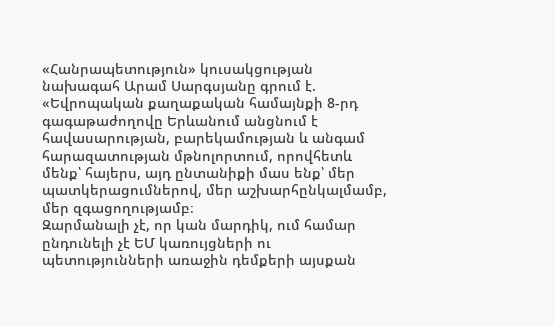«Հանրապետություն» կուսակցության նախագահ Արամ Սարգսյանը գրում է.
«Եվրոպական քաղաքական համայնքի 8-րդ գագաթաժողովը Երևանում անցնում է հավասարության, բարեկամության և անգամ հարազատության մթնոլորտում, որովհետև մենք՝ հայերս, այդ ընտանիքի մաս ենք՝ մեր պատկերացումներով, մեր աշխարհընկալմամբ, մեր զգացողությամբ։
Զարմանալի չէ, որ կան մարդիկ, ում համար ընդունելի չէ ԵՄ կառույցների ու պետությունների առաջին դեմքերի այսքան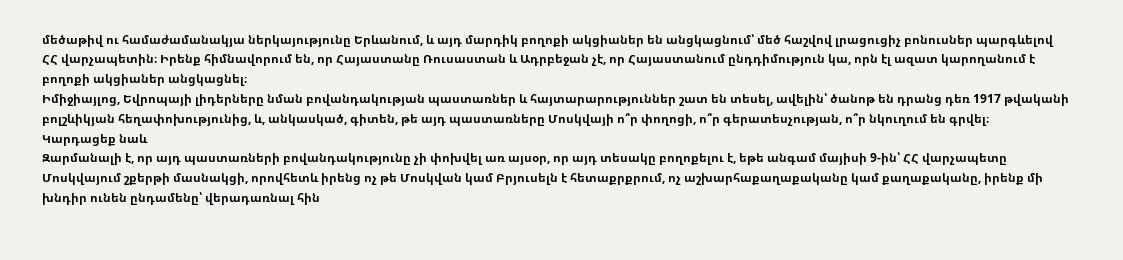մեծաթիվ ու համաժամանակյա ներկայությունը Երևանում, և այդ մարդիկ բողոքի ակցիաներ են անցկացնում՝ մեծ հաշվով լրացուցիչ բոնուսներ պարգևելով ՀՀ վարչապետին։ Իրենք հիմնավորում են, որ Հայաստանը Ռուսաստան և Ադրբեջան չէ, որ Հայաստանում ընդդիմություն կա, որն էլ ազատ կարողանում է բողոքի ակցիաներ անցկացնել։
Իմիջիայլոց, Եվրոպայի լիդերները նման բովանդակության պաստառներ և հայտարարություններ շատ են տեսել, ավելին՝ ծանոթ են դրանց դեռ 1917 թվականի բոլշևիկյան հեղափոխությունից, և, անկասկած, գիտեն, թե այդ պաստառները Մոսկվայի ո՞ր փողոցի, ո՞ր գերատեսչության, ո՞ր նկուղում են գրվել։
Կարդացեք նաև
Զարմանալի է, որ այդ պաստառների բովանդակությունը չի փոխվել առ այսօր, որ այդ տեսակը բողոքելու է, եթե անգամ մայիսի 9-ին՝ ՀՀ վարչապետը Մոսկվայում շքերթի մասնակցի, որովհետև իրենց ոչ թե Մոսկվան կամ Բրյուսելն է հետաքրքրում, ոչ աշխարհաքաղաքականը կամ քաղաքականը, իրենք մի խնդիր ունեն ընդամենը՝ վերադառնալ հին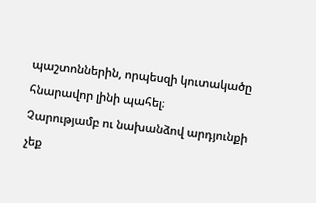պաշտոններին, որպեսզի կուտակածը հնարավոր լինի պահել։
Չարությամբ ու նախանձով արդյունքի չեք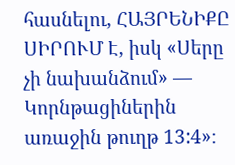հասնելու, ՀԱՅՐԵՆԻՔԸ ՍԻՐՈՒՄ Է, իսկ «Սերը չի նախանձում» — Կորնթացիներին առաջին թուղթ 13:4»։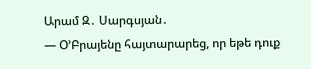Արամ Զ․ Սարգսյան․
― Օ’Բրայենը հայտարարեց, որ եթե դուք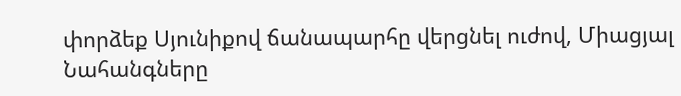փորձեք Սյունիքով ճանապարհը վերցնել ուժով, Միացյալ Նահանգները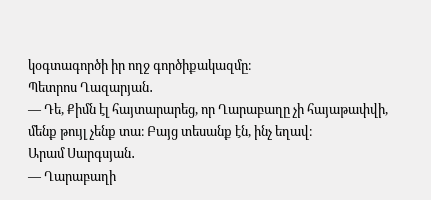կօգտագործի իր ողջ գործիքակազմը։
Պետրոս Ղազարյան․
― Դե, Քիմն էլ հայտարարեց, որ Ղարաբաղը չի հայաթափվի, մենք թույլ չենք տա։ Բայց տեսանք էն, ինչ եղավ։
Արամ Սարգսյան․
― Ղարաբաղի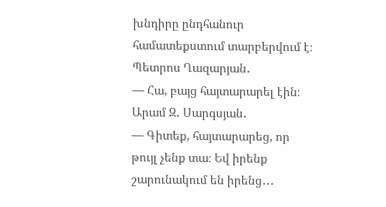խնդիրը ընդհանուր համատեքստում տարբերվում է։
Պետրոս Ղազարյան․
― Հա, բայց հայտարարել էին։
Արամ Զ․ Սարգսյան․
― Գիտեք, հայտարարեց, որ թույլ չենք տա։ Եվ իրենք շարունակում են իրենց․․․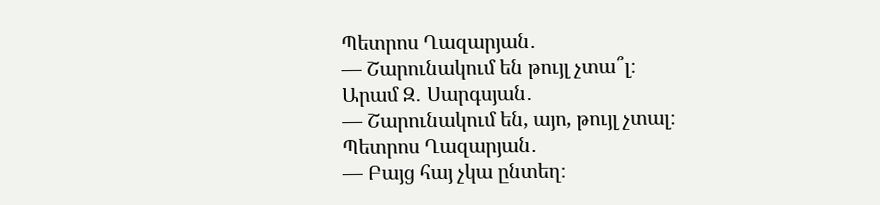Պետրոս Ղազարյան․
― Շարունակում են թույլ չտա՞լ։
Արամ Զ․ Սարգսյան․
― Շարունակում են, այո, թույլ չտալ։
Պետրոս Ղազարյան․
― Բայց հայ չկա ընտեղ։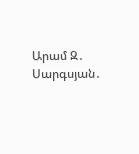Արամ Զ․ Սարգսյան․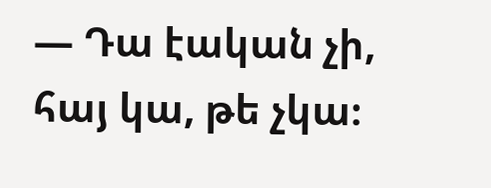― Դա էական չի, հայ կա, թե չկա։